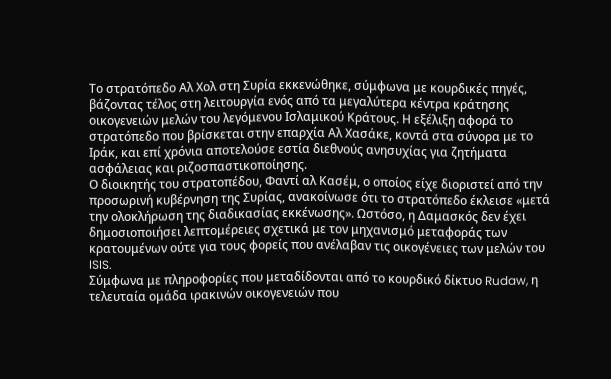Το στρατόπεδο Αλ Χολ στη Συρία εκκενώθηκε, σύμφωνα με κουρδικές πηγές, βάζοντας τέλος στη λειτουργία ενός από τα μεγαλύτερα κέντρα κράτησης οικογενειών μελών του λεγόμενου Ισλαμικού Κράτους. Η εξέλιξη αφορά το στρατόπεδο που βρίσκεται στην επαρχία Αλ Χασάκε, κοντά στα σύνορα με το Ιράκ, και επί χρόνια αποτελούσε εστία διεθνούς ανησυχίας για ζητήματα ασφάλειας και ριζοσπαστικοποίησης.
Ο διοικητής του στρατοπέδου, Φαντί αλ Κασέμ, ο οποίος είχε διοριστεί από την προσωρινή κυβέρνηση της Συρίας, ανακοίνωσε ότι το στρατόπεδο έκλεισε «μετά την ολοκλήρωση της διαδικασίας εκκένωσης». Ωστόσο, η Δαμασκός δεν έχει δημοσιοποιήσει λεπτομέρειες σχετικά με τον μηχανισμό μεταφοράς των κρατουμένων ούτε για τους φορείς που ανέλαβαν τις οικογένειες των μελών του ISIS.
Σύμφωνα με πληροφορίες που μεταδίδονται από το κουρδικό δίκτυο Rudaw, η τελευταία ομάδα ιρακινών οικογενειών που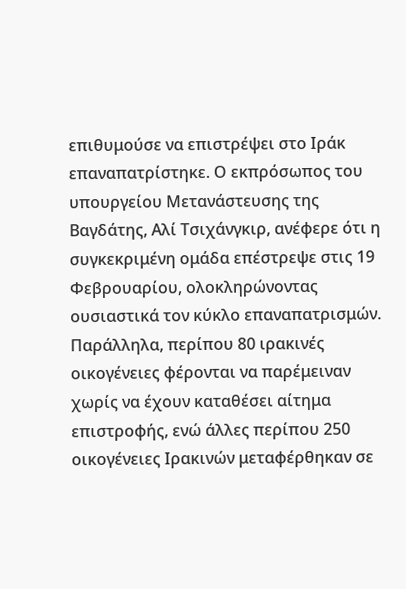επιθυμούσε να επιστρέψει στο Ιράκ επαναπατρίστηκε. Ο εκπρόσωπος του υπουργείου Μετανάστευσης της Βαγδάτης, Αλί Τσιχάνγκιρ, ανέφερε ότι η συγκεκριμένη ομάδα επέστρεψε στις 19 Φεβρουαρίου, ολοκληρώνοντας ουσιαστικά τον κύκλο επαναπατρισμών.
Παράλληλα, περίπου 80 ιρακινές οικογένειες φέρονται να παρέμειναν χωρίς να έχουν καταθέσει αίτημα επιστροφής, ενώ άλλες περίπου 250 οικογένειες Ιρακινών μεταφέρθηκαν σε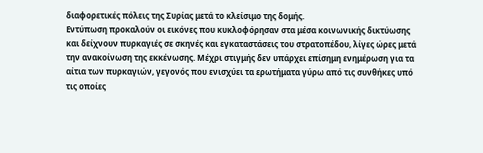διαφορετικές πόλεις της Συρίας μετά το κλείσιμο της δομής.
Εντύπωση προκαλούν οι εικόνες που κυκλοφόρησαν στα μέσα κοινωνικής δικτύωσης και δείχνουν πυρκαγιές σε σκηνές και εγκαταστάσεις του στρατοπέδου, λίγες ώρες μετά την ανακοίνωση της εκκένωσης. Μέχρι στιγμής δεν υπάρχει επίσημη ενημέρωση για τα αίτια των πυρκαγιών, γεγονός που ενισχύει τα ερωτήματα γύρω από τις συνθήκες υπό τις οποίες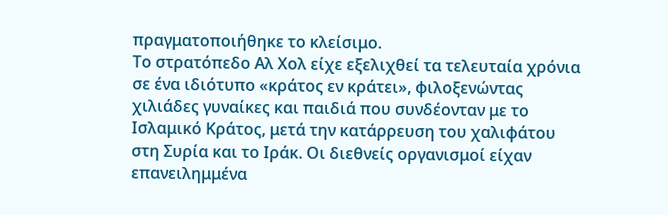πραγματοποιήθηκε το κλείσιμο.
Το στρατόπεδο Αλ Χολ είχε εξελιχθεί τα τελευταία χρόνια σε ένα ιδιότυπο «κράτος εν κράτει», φιλοξενώντας χιλιάδες γυναίκες και παιδιά που συνδέονταν με το Ισλαμικό Κράτος, μετά την κατάρρευση του χαλιφάτου στη Συρία και το Ιράκ. Οι διεθνείς οργανισμοί είχαν επανειλημμένα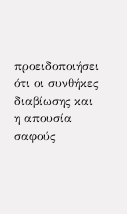προειδοποιήσει ότι οι συνθήκες διαβίωσης και η απουσία σαφούς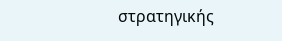στρατηγικής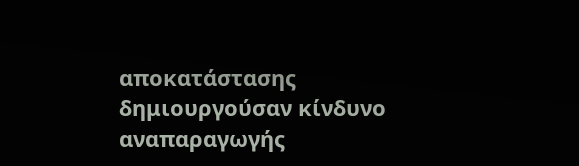αποκατάστασης δημιουργούσαν κίνδυνο αναπαραγωγής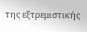της εξτρεμιστικής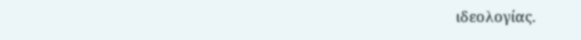ιδεολογίας.